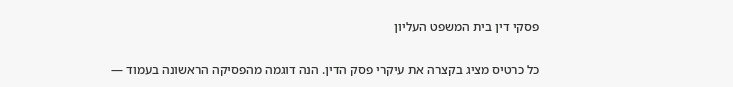פסקי דין בית המשפט העליון

כל כרטיס מציג בקצרה את עיקרי פסק הדין. הנה דוגמה מהפסיקה הראשונה בעמוד —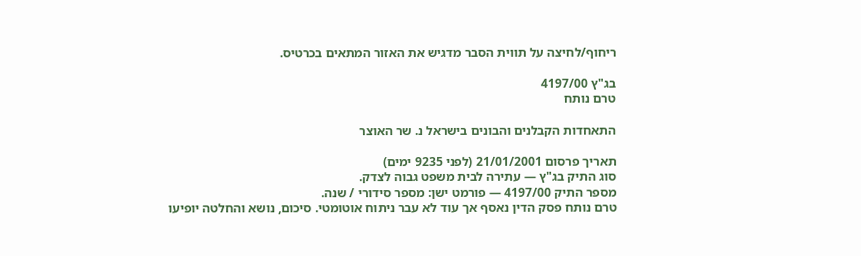ריחוף/לחיצה על תווית הסבר מדגיש את האזור המתאים בכרטיס.

בג"ץ 4197/00
טרם נותח

התאחדות הקבלנים והבונים בישראל נ. שר האוצר

תאריך פרסום 21/01/2001 (לפני 9235 ימים)
סוג התיק בג"ץ — עתירה לבית משפט גבוה לצדק.
מספר התיק 4197/00 — פורמט ישן: מספר סידורי / שנה.
טרם נותח פסק הדין נאסף אך עוד לא עבר ניתוח אוטומטי. סיכום, נושא והחלטה יופיעו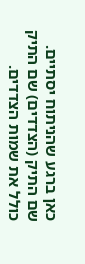כאן ברגע שהניתוח יסתיים.
שם התיק (הצדדים) שם התיק כולל את שמות הצדדים.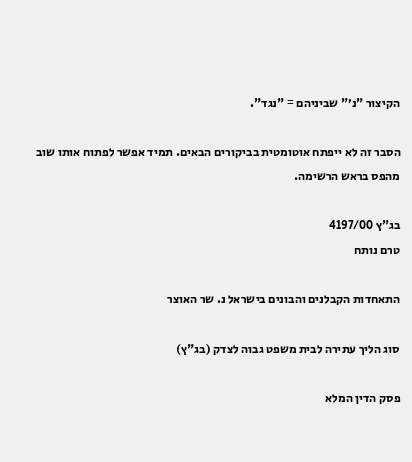הקיצור "נ׳" שביניהם = "נגד".

הסבר זה לא ייפתח אוטומטית בביקורים הבאים. תמיד אפשר לפתוח אותו שוב מהפס בראש הרשימה.

בג"ץ 4197/00
טרם נותח

התאחדות הקבלנים והבונים בישראל נ. שר האוצר

סוג הליך עתירה לבית משפט גבוה לצדק (בג"ץ)

פסק הדין המלא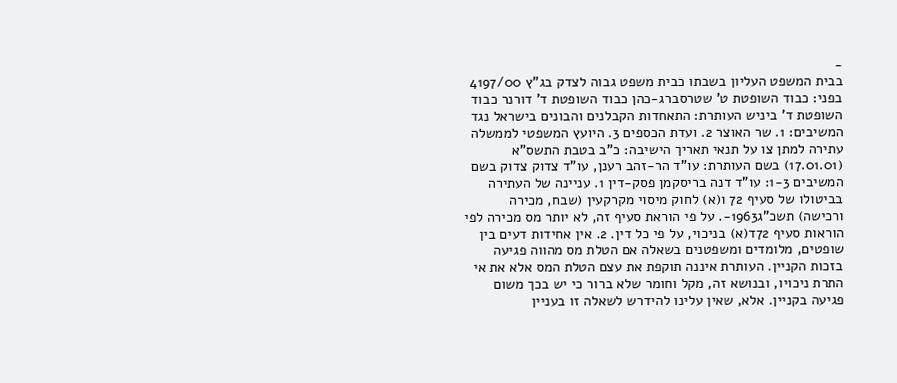-
בבית המשפט העליון בשבתו כבית משפט גבוה לצדק בג"ץ 4197/00 בפני: כבוד השופטת ט' שטרסברג-כהן כבוד השופטת ד' דורנר כבוד השופטת ד' ביניש העותרת: התאחדות הקבלנים והבונים בישראל נגד המשיבים: 1. שר האוצר 2. ועדת הכספים 3. היועץ המשפטי לממשלה עתירה למתן צו על תנאי תאריך הישיבה: כ"ב בטבת התשס"א (17.01.01) בשם העותרת: עו"ד הר-זהב רענן, עו"ד צדוק צדוק בשם המשיבים 1-3: עו"ד דנה בריסקמן פסק-דין 1. עניינה של העתירה בביטולו של סעיף 72 ו(א) לחוק מיסוי מקרקעין (שבח, מכירה ורכישה) תשכ"ג1963-. על פי הוראת סעיף זה, לא יותר מס מכירה לפי הוראות סעיף 72ד(א) בניכוי, על פי כל דין. 2. אין אחידות דעים בין שופטים, מלומדים ומשפטנים בשאלה אם הטלת מס מהווה פגיעה בזכות הקניין. העותרת איננה תוקפת את עצם הטלת המס אלא את אי התרת ניכויו, ובנושא זה, מקל וחומר שלא ברור כי יש בכך משום פגיעה בקניין. אלא, שאין עלינו להידרש לשאלה זו בעניין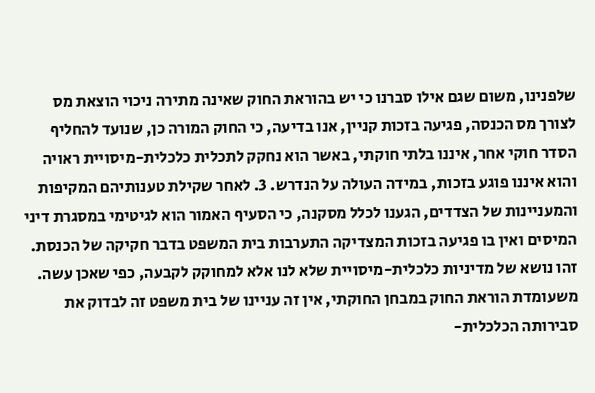שלפנינו, משום שגם אילו סברנו כי יש בהוראת החוק שאינה מתירה ניכוי הוצאת מס לצורך מס הכנסה, פגיעה בזכות קניין, אנו בדיעה, כי החוק המורה כן, שנועד להחליף הסדר חוקי אחר, איננו בלתי חוקתי, באשר הוא נחקק לתכלית כלכלית-מיסויית ראויה והוא איננו פוגע בזכות, במידה העולה על הנדרש. 3. לאחר שקילת טענותיהם המקיפות והמעניינות של הצדדים, הגענו לכלל מסקנה, כי הסעיף האמור הוא לגיטימי במסגרת דיני המיסים ואין בו פגיעה בזכות המצדיקה התערבות בית המשפט בדבר חקיקה של הכנסת. זהו נושא של מדיניות כלכלית-מיסויית שלא לנו אלא למחוקק לקבעה, כפי שאכן עשה. משעומדת הוראת החוק במבחן החוקתי, אין זה עניינו של בית משפט זה לבדוק את סבירותה הכלכלית-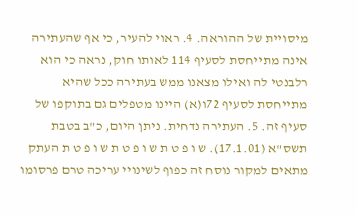מיסויית של ההוראה. 4. ראוי להעיר, כי אף שהעתירה אינה מתייחסת לסעיף 114 לאותו חוק, נראה כי הוא רלבנטי לה ואילו מצאנו ממש בעתירה ככל שהיא מתייחסת לסעיף 72ו(א) היינו מטפלים גם בתוקפו של סעיף זה. 5. העתירה נדחית. ניתן היום, כ"ב בטבת תשס"א (17.1.01). ש ו פ ט ת ש ו פ ט ת ש ו פ ט ת העתק מתאים למקור נוסח זה כפוף לשינויי עריכה טרם פרסומו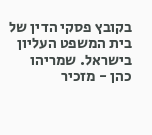בקובץ פסקי הדין של בית המשפט העליון בישראל. שמריהו כהן - מזכיר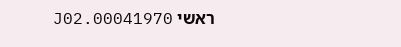ראשי 00041970.J02